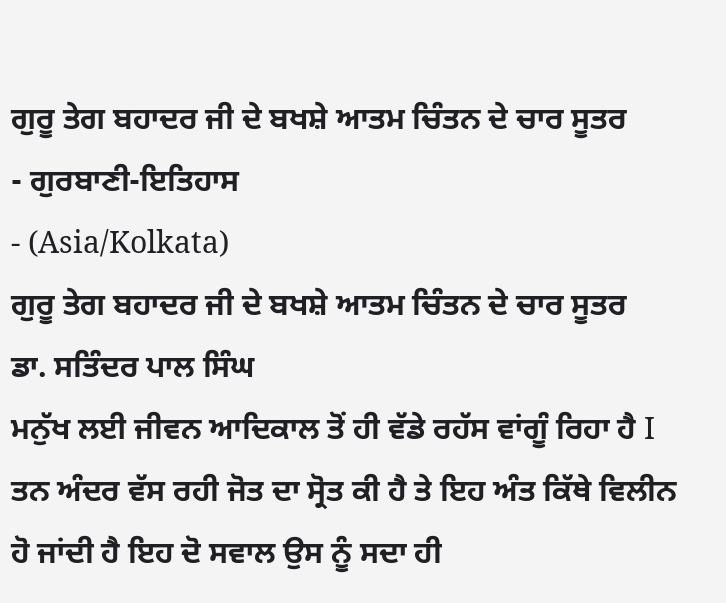ਗੁਰੂ ਤੇਗ ਬਹਾਦਰ ਜੀ ਦੇ ਬਖਸ਼ੇ ਆਤਮ ਚਿੰਤਨ ਦੇ ਚਾਰ ਸੂਤਰ
- ਗੁਰਬਾਣੀ-ਇਤਿਹਾਸ
- (Asia/Kolkata)
ਗੁਰੂ ਤੇਗ ਬਹਾਦਰ ਜੀ ਦੇ ਬਖਸ਼ੇ ਆਤਮ ਚਿੰਤਨ ਦੇ ਚਾਰ ਸੂਤਰ
ਡਾ. ਸਤਿੰਦਰ ਪਾਲ ਸਿੰਘ
ਮਨੁੱਖ ਲਈ ਜੀਵਨ ਆਦਿਕਾਲ ਤੋਂ ਹੀ ਵੱਡੇ ਰਹੱਸ ਵਾਂਗੂੰ ਰਿਹਾ ਹੈ I ਤਨ ਅੰਦਰ ਵੱਸ ਰਹੀ ਜੋਤ ਦਾ ਸ੍ਰੋਤ ਕੀ ਹੈ ਤੇ ਇਹ ਅੰਤ ਕਿੱਥੇ ਵਿਲੀਨ ਹੋ ਜਾਂਦੀ ਹੈ ਇਹ ਦੋ ਸਵਾਲ ਉਸ ਨੂੰ ਸਦਾ ਹੀ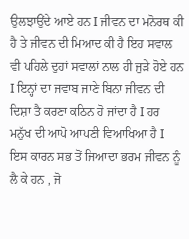ਉਲਝਾਉਂਦੇ ਆਏ ਹਨ I ਜੀਵਨ ਦਾ ਮਨੋਰਥ ਕੀ ਹੈ ਤੇ ਜੀਵਨ ਦੀ ਮਿਆਦ ਕੀ ਹੈ ਇਹ ਸਵਾਲ ਵੀ ਪਹਿਲੇ ਦੁਹਾਂ ਸਵਾਲਾਂ ਨਾਲ ਹੀ ਜੁੜੇ ਹੋਏ ਹਨ I ਇਨ੍ਹਾਂ ਦਾ ਜਵਾਬ ਜਾਣੇ ਬਿਨਾ ਜੀਵਨ ਦੀ ਦਿਸ਼ਾ ਤੈ ਕਰਣਾ ਕਠਿਨ ਹੋ ਜਾਂਦਾ ਹੈ I ਹਰ ਮਨੁੱਖ ਦੀ ਆਪੋ ਆਪਣੀ ਵਿਆਖਿਆ ਹੈ I ਇਸ ਕਾਰਨ ਸਭ ਤੋਂ ਜਿਆਦਾ ਭਰਮ ਜੀਵਨ ਨੂੰ ਲੈ ਕੇ ਹਨ , ਜੋ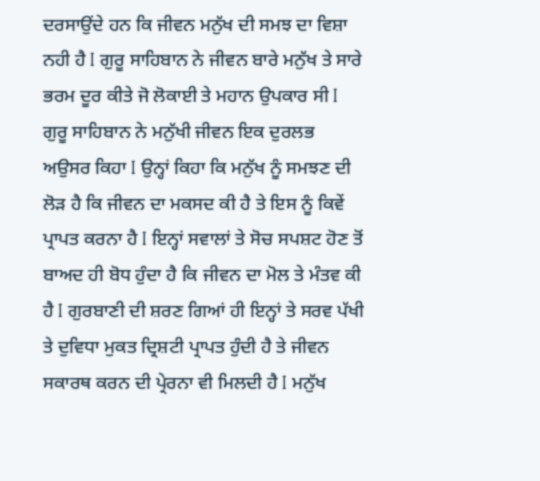ਦਰਸਾਉਂਦੇ ਹਨ ਕਿ ਜੀਵਨ ਮਨੁੱਖ ਦੀ ਸਮਝ ਦਾ ਵਿਸ਼ਾ ਨਹੀ ਹੈ I ਗੁਰੂ ਸਾਹਿਬਾਨ ਨੇ ਜੀਵਨ ਬਾਰੇ ਮਨੁੱਖ ਤੇ ਸਾਰੇ ਭਰਮ ਦੂਰ ਕੀਤੇ ਜੋ ਲੋਕਾਈ ਤੇ ਮਹਾਨ ਉਪਕਾਰ ਸੀ I ਗੁਰੂ ਸਾਹਿਬਾਨ ਨੇ ਮਨੁੱਖੀ ਜੀਵਨ ਇਕ ਦੁਰਲਭ ਅਉਸਰ ਕਿਹਾ I ਉਨ੍ਹਾਂ ਕਿਹਾ ਕਿ ਮਨੁੱਖ ਨੂੰ ਸਮਝਣ ਦੀ ਲੋੜ ਹੈ ਕਿ ਜੀਵਨ ਦਾ ਮਕਸਦ ਕੀ ਹੈ ਤੇ ਇਸ ਨੂੰ ਕਿਵੇਂ ਪ੍ਰਾਪਤ ਕਰਨਾ ਹੈ I ਇਨ੍ਹਾਂ ਸਵਾਲਾਂ ਤੇ ਸੋਚ ਸਪਸ਼ਟ ਹੋਣ ਤੋਂ ਬਾਅਦ ਹੀ ਬੋਧ ਹੁੰਦਾ ਹੈ ਕਿ ਜੀਵਨ ਦਾ ਮੋਲ ਤੇ ਮੰਤਵ ਕੀ ਹੈ I ਗੁਰਬਾਣੀ ਦੀ ਸ਼ਰਣ ਗਿਆਂ ਹੀ ਇਨ੍ਹਾਂ ਤੇ ਸਰਵ ਪੱਖੀ ਤੇ ਦੁਵਿਧਾ ਮੁਕਤ ਦ੍ਰਿਸ਼ਟੀ ਪ੍ਰਾਪਤ ਹੁੰਦੀ ਹੈ ਤੇ ਜੀਵਨ ਸਕਾਰਥ ਕਰਨ ਦੀ ਪ੍ਰੇਰਨਾ ਵੀ ਮਿਲਦੀ ਹੈ I ਮਨੁੱਖ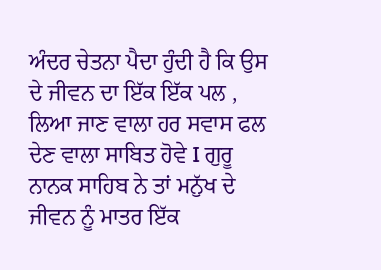ਅੰਦਰ ਚੇਤਨਾ ਪੈਦਾ ਹੁੰਦੀ ਹੈ ਕਿ ਉਸ ਦੇ ਜੀਵਨ ਦਾ ਇੱਕ ਇੱਕ ਪਲ , ਲਿਆ ਜਾਣ ਵਾਲਾ ਹਰ ਸਵਾਸ ਫਲ ਦੇਣ ਵਾਲਾ ਸਾਬਿਤ ਹੋਵੇ I ਗੁਰੂ ਨਾਨਕ ਸਾਹਿਬ ਨੇ ਤਾਂ ਮਨੁੱਖ ਦੇ ਜੀਵਨ ਨੂੰ ਮਾਤਰ ਇੱਕ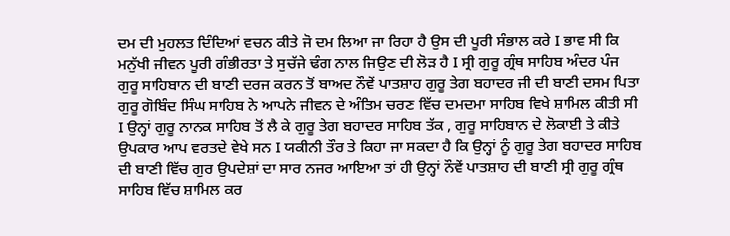ਦਮ ਦੀ ਮੁਹਲਤ ਦਿੰਦਿਆਂ ਵਚਨ ਕੀਤੇ ਜੋ ਦਮ ਲਿਆ ਜਾ ਰਿਹਾ ਹੈ ਉਸ ਦੀ ਪੂਰੀ ਸੰਭਾਲ ਕਰੇ I ਭਾਵ ਸੀ ਕਿ ਮਨੁੱਖੀ ਜੀਵਨ ਪੂਰੀ ਗੰਭੀਰਤਾ ਤੇ ਸੁਚੱਜੇ ਢੰਗ ਨਾਲ ਜਿਉਣ ਦੀ ਲੋੜ ਹੈ I ਸ੍ਰੀ ਗੁਰੂ ਗ੍ਰੰਥ ਸਾਹਿਬ ਅੰਦਰ ਪੰਜ ਗੁਰੂ ਸਾਹਿਬਾਨ ਦੀ ਬਾਣੀ ਦਰਜ ਕਰਨ ਤੋਂ ਬਾਅਦ ਨੌਵੇਂ ਪਾਤਸ਼ਾਹ ਗੁਰੂ ਤੇਗ ਬਹਾਦਰ ਜੀ ਦੀ ਬਾਣੀ ਦਸਮ ਪਿਤਾ ਗੁਰੂ ਗੋਬਿੰਦ ਸਿੰਘ ਸਾਹਿਬ ਨੇ ਆਪਨੇ ਜੀਵਨ ਦੇ ਅੰਤਿਮ ਚਰਣ ਵਿੱਚ ਦਮਦਮਾ ਸਾਹਿਬ ਵਿਖੇ ਸ਼ਾਮਿਲ ਕੀਤੀ ਸੀ I ਉਨ੍ਹਾਂ ਗੁਰੂ ਨਾਨਕ ਸਾਹਿਬ ਤੋਂ ਲੈ ਕੇ ਗੁਰੂ ਤੇਗ ਬਹਾਦਰ ਸਾਹਿਬ ਤੱਕ , ਗੁਰੂ ਸਾਹਿਬਾਨ ਦੇ ਲੋਕਾਈ ਤੇ ਕੀਤੇ ਉਪਕਾਰ ਆਪ ਵਰਤਦੇ ਵੇਖੇ ਸਨ I ਯਕੀਨੀ ਤੌਰ ਤੇ ਕਿਹਾ ਜਾ ਸਕਦਾ ਹੈ ਕਿ ਉਨ੍ਹਾਂ ਨੂੰ ਗੁਰੂ ਤੇਗ ਬਹਾਦਰ ਸਾਹਿਬ ਦੀ ਬਾਣੀ ਵਿੱਚ ਗੁਰ ਉਪਦੇਸ਼ਾਂ ਦਾ ਸਾਰ ਨਜਰ ਆਇਆ ਤਾਂ ਹੀ ਉਨ੍ਹਾਂ ਨੌਵੇਂ ਪਾਤਸ਼ਾਹ ਦੀ ਬਾਣੀ ਸ੍ਰੀ ਗੁਰੂ ਗ੍ਰੰਥ ਸਾਹਿਬ ਵਿੱਚ ਸ਼ਾਮਿਲ ਕਰ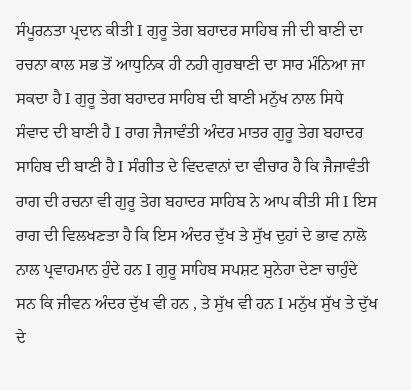ਸੰਪੂਰਨਤਾ ਪ੍ਰਦਾਨ ਕੀਤੀ I ਗੁਰੂ ਤੇਗ ਬਹਾਦਰ ਸਾਹਿਬ ਜੀ ਦੀ ਬਾਣੀ ਦਾ ਰਚਨਾ ਕਾਲ ਸਭ ਤੋਂ ਆਧੁਨਿਕ ਹੀ ਨਹੀ ਗੁਰਬਾਣੀ ਦਾ ਸਾਰ ਮੰਨਿਆ ਜਾ ਸਕਦਾ ਹੈ I ਗੁਰੂ ਤੇਗ ਬਹਾਦਰ ਸਾਹਿਬ ਦੀ ਬਾਣੀ ਮਨੁੱਖ ਨਾਲ ਸਿਧੇ ਸੰਵਾਦ ਦੀ ਬਾਣੀ ਹੈ I ਰਾਗ ਜੈਜਾਵੰਤੀ ਅੰਦਰ ਮਾਤਰ ਗੁਰੂ ਤੇਗ ਬਹਾਦਰ ਸਾਹਿਬ ਦੀ ਬਾਣੀ ਹੈ I ਸੰਗੀਤ ਦੇ ਵਿਦਵਾਨਾਂ ਦਾ ਵੀਚਾਰ ਹੈ ਕਿ ਜੈਜਾਵੰਤੀ ਰਾਗ ਦੀ ਰਚਨਾ ਵੀ ਗੁਰੂ ਤੇਗ ਬਹਾਦਰ ਸਾਹਿਬ ਨੇ ਆਪ ਕੀਤੀ ਸੀ I ਇਸ ਰਾਗ ਦੀ ਵਿਲਖਣਤਾ ਹੈ ਕਿ ਇਸ ਅੰਦਰ ਦੁੱਖ ਤੇ ਸੁੱਖ ਦੁਹਾਂ ਦੇ ਭਾਵ ਨਾਲੋ ਨਾਲ ਪ੍ਰਵਾਹਮਾਨ ਹੁੰਦੇ ਹਨ I ਗੁਰੂ ਸਾਹਿਬ ਸਪਸ਼ਟ ਸੁਨੇਹਾ ਦੇਣਾ ਚਾਹੁੰਦੇ ਸਨ ਕਿ ਜੀਵਨ ਅੰਦਰ ਦੁੱਖ ਵੀ ਹਨ , ਤੇ ਸੁੱਖ ਵੀ ਹਨ I ਮਨੁੱਖ ਸੁੱਖ ਤੇ ਦੁੱਖ ਦੇ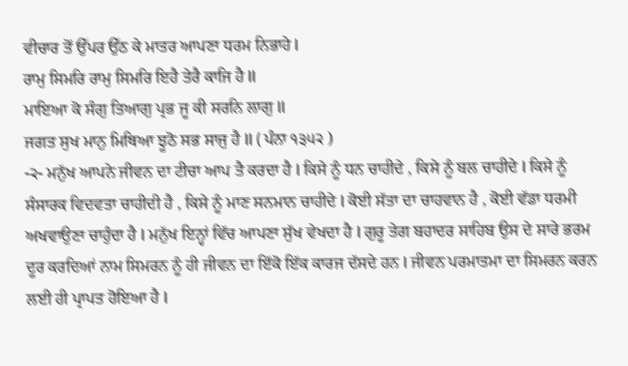ਵੀਚਾਰ ਤੋਂ ਉੱਪਰ ਉੱਠ ਕੇ ਮਾਤਰ ਆਪਣਾ ਧਰਮ ਨਿਭਾਹੇ I
ਰਾਮੁ ਸਿਮਰਿ ਰਾਮੁ ਸਿਮਰਿ ਇਹੈ ਤੇਰੈ ਕਾਜਿ ਹੈ II
ਮਾਇਆ ਕੋ ਸੰਗੁ ਤਿਆਗੁ ਪ੍ਰਭ ਜੂ ਕੀ ਸਰਨਿ ਲਾਗੁ II
ਜਗਤ ਸੁਖ ਮਾਨੁ ਮਿਥਿਆ ਝੂਠੋ ਸਭ ਸਾਜੁ ਹੈ II ( ਪੰਨਾ ੧੩੫੨ )
-੨- ਮਨੁੱਖ ਆਪਨੇ ਜੀਵਨ ਦਾ ਟੀਚਾ ਆਪ ਤੈ ਕਰਦਾ ਹੈ I ਕਿਸੇ ਨੂੰ ਧਨ ਚਾਹੀਦੇ , ਕਿਸੇ ਨੂੰ ਬਲ ਚਾਹੀਦੇ I ਕਿਸੇ ਨੂੰ ਸੰਸਾਰਕ ਵਿਦਵਤਾ ਚਾਹੀਦੀ ਹੈ , ਕਿਸੇ ਨੂੰ ਮਾਣ ਸਨਮਾਨ ਚਾਹੀਦੇ I ਕੋਈ ਸੱਤਾ ਦਾ ਚਾਹਵਾਨ ਹੈ , ਕੋਈ ਵੱਡਾ ਧਰਮੀ ਅਖਵਾਉਣਾ ਚਾਹੁੰਦਾ ਹੈ I ਮਨੁੱਖ ਇਨ੍ਹਾਂ ਵਿੱਚ ਆਪਣਾ ਸੁੱਖ ਵੇਖਦਾ ਹੈ I ਗੁਰੂ ਤੇਗ ਬਹਾਦਰ ਸਾਹਿਬ ਉਸ ਦੇ ਸਾਰੇ ਭਰਮ ਦੂਰ ਕਰਦਿਆਂ ਨਾਮ ਸਿਮਰਨ ਨੂੰ ਹੀ ਜੀਵਨ ਦਾ ਇੱਕੋ ਇੱਕ ਕਾਰਜ ਦੱਸਦੇ ਹਨ I ਜੀਵਨ ਪਰਮਾਤਮਾ ਦਾ ਸਿਮਰਨ ਕਰਨ ਲਈ ਹੀ ਪ੍ਰਾਪਤ ਹੋਇਆ ਹੈ I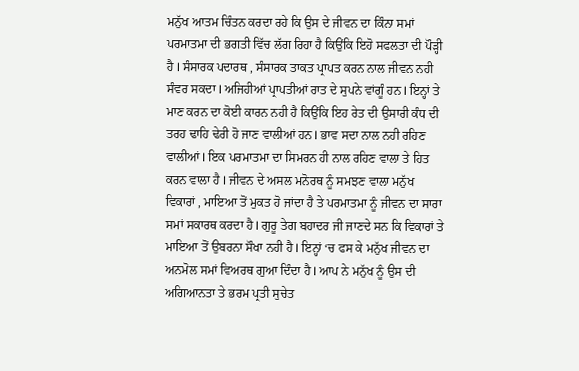ਮਨੁੱਖ ਆਤਮ ਚਿੰਤਨ ਕਰਦਾ ਰਹੇ ਕਿ ਉਸ ਦੇ ਜੀਵਨ ਦਾ ਕਿੰਨਾ ਸਮਾਂ ਪਰਮਾਤਮਾ ਦੀ ਭਗਤੀ ਵਿੱਚ ਲੱਗ ਰਿਹਾ ਹੈ ਕਿਉਂਕਿ ਇਹੋ ਸਫਲਤਾ ਦੀ ਪੌੜ੍ਹੀ ਹੈ I ਸੰਸਾਰਕ ਪਦਾਰਥ , ਸੰਸਾਰਕ ਤਾਕਤ ਪ੍ਰਾਪਤ ਕਰਨ ਨਾਲ ਜੀਵਨ ਨਹੀ ਸੰਵਰ ਸਕਦਾ I ਅਜਿਹੀਆਂ ਪ੍ਰਾਪਤੀਆਂ ਰਾਤ ਦੇ ਸੁਪਨੇ ਵਾਂਗੂੰ ਹਨ I ਇਨ੍ਹਾਂ ਤੇ ਮਾਣ ਕਰਨ ਦਾ ਕੋਈ ਕਾਰਨ ਨਹੀ ਹੈ ਕਿਉਂਕਿ ਇਹ ਰੇਤ ਦੀ ਉਸਾਰੀ ਕੰਧ ਦੀ ਤਰਹ ਢਾਹਿ ਢੇਰੀ ਹੋ ਜਾਣ ਵਾਲੀਆਂ ਹਨ I ਭਾਵ ਸਦਾ ਨਾਲ ਨਹੀ ਰਹਿਣ ਵਾਲੀਆਂ I ਇਕ ਪਰਮਾਤਮਾ ਦਾ ਸਿਮਰਨ ਹੀ ਨਾਲ ਰਹਿਣ ਵਾਲਾ ਤੇ ਹਿਤ ਕਰਨ ਵਾਲਾ ਹੈ I ਜੀਵਨ ਦੇ ਅਸਲ ਮਨੋਰਥ ਨੂੰ ਸਮਝਣ ਵਾਲਾ ਮਨੁੱਖ ਵਿਕਾਰਾਂ , ਮਾਇਆ ਤੋਂ ਮੁਕਤ ਹੋ ਜਾਂਦਾ ਹੈ ਤੇ ਪਰਮਾਤਮਾ ਨੂੰ ਜੀਵਨ ਦਾ ਸਾਰਾ ਸਮਾਂ ਸਕਾਰਥ ਕਰਦਾ ਹੈ I ਗੁਰੂ ਤੇਗ ਬਹਾਦਰ ਜੀ ਜਾਣਦੇ ਸਨ ਕਿ ਵਿਕਾਰਾਂ ਤੇ ਮਾਇਆ ਤੋਂ ਉਬਰਨਾ ਸੌਖਾ ਨਹੀ ਹੈ I ਇਨ੍ਹਾਂ ‘ਚ ਫਸ ਕੇ ਮਨੁੱਖ ਜੀਵਨ ਦਾ ਅਨਮੋਲ ਸਮਾਂ ਵਿਅਰਥ ਗੁਆ ਦਿੰਦਾ ਹੈ I ਆਪ ਨੇ ਮਨੁੱਖ ਨੂੰ ਉਸ ਦੀ ਅਗਿਆਨਤਾ ਤੇ ਭਰਮ ਪ੍ਰਤੀ ਸੁਚੇਤ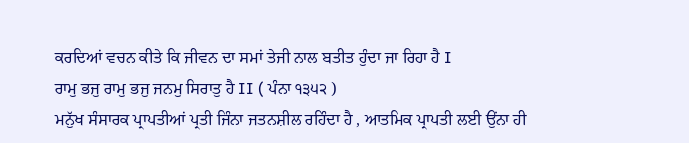ਕਰਦਿਆਂ ਵਚਨ ਕੀਤੇ ਕਿ ਜੀਵਨ ਦਾ ਸਮਾਂ ਤੇਜੀ ਨਾਲ ਬਤੀਤ ਹੁੰਦਾ ਜਾ ਰਿਹਾ ਹੈ I
ਰਾਮੁ ਭਜੁ ਰਾਮੁ ਭਜੁ ਜਨਮੁ ਸਿਰਾਤੁ ਹੈ II ( ਪੰਨਾ ੧੩੫੨ )
ਮਨੁੱਖ ਸੰਸਾਰਕ ਪ੍ਰਾਪਤੀਆਂ ਪ੍ਰਤੀ ਜਿੰਨਾ ਜਤਨਸ਼ੀਲ ਰਹਿੰਦਾ ਹੈ , ਆਤਮਿਕ ਪ੍ਰਾਪਤੀ ਲਈ ਉਂਨਾ ਹੀ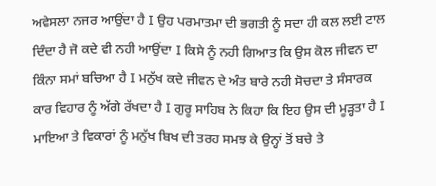ਅਵੇਸਲਾ ਨਜਰ ਆਉਂਦਾ ਹੈ I ਉਹ ਪਰਮਾਤਮਾ ਦੀ ਭਗਤੀ ਨੂੰ ਸਦਾ ਹੀ ਕਲ ਲਈ ਟਾਲ ਦਿੰਦਾ ਹੈ ਜੋ ਕਦੇ ਵੀ ਨਹੀ ਆਉਂਦਾ I ਕਿਸੇ ਨੂੰ ਨਹੀ ਗਿਆਤ ਕਿ ਉਸ ਕੋਲ ਜੀਵਨ ਦਾ ਕਿੰਨਾ ਸਮਾਂ ਬਚਿਆ ਹੈ I ਮਨੁੱਖ ਕਦੇ ਜੀਵਨ ਦੇ ਅੰਤ ਬਾਰੇ ਨਹੀ ਸੋਚਦਾ ਤੇ ਸੰਸਾਰਕ ਕਾਰ ਵਿਹਾਰ ਨੂੰ ਅੱਗੇ ਰੱਖਦਾ ਹੈ I ਗੁਰੂ ਸਾਹਿਬ ਨੇ ਕਿਹਾ ਕਿ ਇਹ ਉਸ ਦੀ ਮੂੜ੍ਹਤਾ ਹੈ I ਮਾਇਆ ਤੇ ਵਿਕਾਰਾਂ ਨੂੰ ਮਨੁੱਖ ਬਿਖ ਦੀ ਤਰਹ ਸਮਝ ਕੇ ਉਨ੍ਹਾਂ ਤੋਂ ਬਚੇ ਤੇ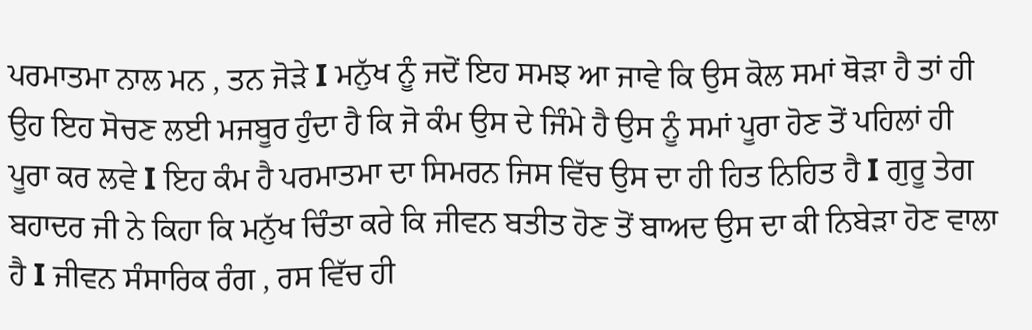ਪਰਮਾਤਮਾ ਨਾਲ ਮਨ , ਤਨ ਜੋੜੇ I ਮਨੁੱਖ ਨੂੰ ਜਦੋਂ ਇਹ ਸਮਝ ਆ ਜਾਵੇ ਕਿ ਉਸ ਕੋਲ ਸਮਾਂ ਥੋੜਾ ਹੈ ਤਾਂ ਹੀ ਉਹ ਇਹ ਸੋਚਣ ਲਈ ਮਜਬੂਰ ਹੁੰਦਾ ਹੈ ਕਿ ਜੋ ਕੰਮ ਉਸ ਦੇ ਜਿੰਮੇ ਹੈ ਉਸ ਨੂੰ ਸਮਾਂ ਪੂਰਾ ਹੋਣ ਤੋਂ ਪਹਿਲਾਂ ਹੀ ਪੂਰਾ ਕਰ ਲਵੇ I ਇਹ ਕੰਮ ਹੈ ਪਰਮਾਤਮਾ ਦਾ ਸਿਮਰਨ ਜਿਸ ਵਿੱਚ ਉਸ ਦਾ ਹੀ ਹਿਤ ਨਿਹਿਤ ਹੈ I ਗੁਰੂ ਤੇਗ ਬਹਾਦਰ ਜੀ ਨੇ ਕਿਹਾ ਕਿ ਮਨੁੱਖ ਚਿੰਤਾ ਕਰੇ ਕਿ ਜੀਵਨ ਬਤੀਤ ਹੋਣ ਤੋਂ ਬਾਅਦ ਉਸ ਦਾ ਕੀ ਨਿਬੇੜਾ ਹੋਣ ਵਾਲਾ ਹੈ I ਜੀਵਨ ਸੰਸਾਰਿਕ ਰੰਗ , ਰਸ ਵਿੱਚ ਹੀ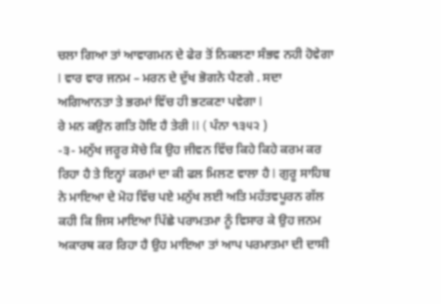ਚਲਾ ਗਿਆ ਤਾਂ ਆਵਾਗਮਨ ਦੇ ਫੇਰ ਤੋਂ ਨਿਕਲਣਾ ਸੰਭਵ ਨਹੀ ਹੋਵੇਗਾ I ਵਾਰ ਵਾਰ ਜਨਮ – ਮਰਨ ਦੇ ਦੁੱਖ ਭੋਗਨੇ ਪੈਣਗੇ . ਸਦਾ ਅਗਿਆਨਤਾ ਤੇ ਭਰਮਾਂ ਵਿੱਚ ਹੀ ਭਟਕਣਾ ਪਵੇਗਾ I
ਰੇ ਮਨ ਕਉਨ ਗਤਿ ਹੋਇ ਹੈ ਤੇਰੀ II ( ਪੰਨਾ ੧੩੫੨ )
-੩- ਮਨੁੱਖ ਜਰੂਰ ਸੋਚੇ ਕਿ ਉਹ ਜੀਵਨ ਵਿੱਚ ਕਿਹੇ ਕਿਹੇ ਕਰਮ ਕਰ ਰਿਹਾ ਹੈ ਤੇ ਇਨ੍ਹਾਂ ਕਰਮਾਂ ਦਾ ਕੀ ਫਲ ਮਿਲਣ ਵਾਲਾ ਹੈ I ਗੁਰੂ ਸਾਹਿਬ ਨੇ ਮਾਇਆ ਦੇ ਮੋਹ ਵਿੱਚ ਪਏ ਮਨੁੱਖ ਲਈ ਅਤਿ ਮਹੱਤਵਪੂਰਨ ਗੱਲ ਕਹੀ ਕਿ ਜਿਸ ਮਾਇਆ ਪਿੱਛੇ ਪਰਾਮਤਮਾ ਨੂੰ ਵਿਸਾਰ ਕੇ ਉਹ ਜਨਮ ਅਕਾਰਥ ਕਰ ਰਿਹਾ ਹੈ ਉਹ ਮਾਇਆ ਤਾਂ ਆਪ ਪਰਮਾਤਮਾ ਦੀ ਦਾਸੀ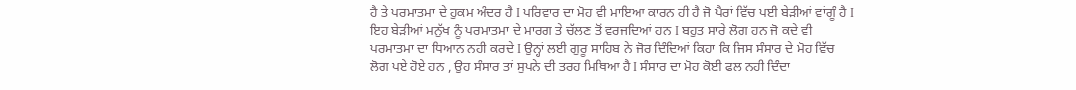ਹੈ ਤੇ ਪਰਮਾਤਮਾ ਦੇ ਹੁਕਮ ਅੰਦਰ ਹੈ I ਪਰਿਵਾਰ ਦਾ ਮੋਹ ਵੀ ਮਾਇਆ ਕਾਰਨ ਹੀ ਹੈ ਜੋ ਪੈਰਾਂ ਵਿੱਚ ਪਈ ਬੇੜੀਆਂ ਵਾਂਗੂੰ ਹੈ I ਇਹ ਬੇੜੀਆਂ ਮਨੁੱਖ ਨੂੰ ਪਰਮਾਤਮਾ ਦੇ ਮਾਰਗ ਤੇ ਚੱਲਣ ਤੋਂ ਵਰਜਦਿਆਂ ਹਨ I ਬਹੁਤ ਸਾਰੇ ਲੋਗ ਹਨ ਜੋ ਕਦੇ ਵੀ ਪਰਮਾਤਮਾ ਦਾ ਧਿਆਨ ਨਹੀ ਕਰਦੇ I ਉਨ੍ਹਾਂ ਲਈ ਗੁਰੂ ਸਾਹਿਬ ਨੇ ਜੋਰ ਦਿੰਦਿਆਂ ਕਿਹਾ ਕਿ ਜਿਸ ਸੰਸਾਰ ਦੇ ਮੋਹ ਵਿੱਚ ਲੋਗ ਪਏ ਹੋਏ ਹਨ , ਉਹ ਸੰਸਾਰ ਤਾਂ ਸੁਪਨੇ ਦੀ ਤਰਹ ਮਿਥਿਆ ਹੈ I ਸੰਸਾਰ ਦਾ ਮੋਹ ਕੋਈ ਫਲ ਨਹੀ ਦਿੰਦਾ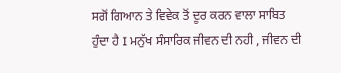ਸਗੋਂ ਗਿਆਨ ਤੇ ਵਿਵੇਕ ਤੋਂ ਦੂਰ ਕਰਨ ਵਾਲਾ ਸਾਬਿਤ ਹੁੰਦਾ ਹੈ I ਮਨੁੱਖ ਸੰਸਾਰਿਕ ਜੀਵਨ ਦੀ ਨਹੀ , ਜੀਵਨ ਦੀ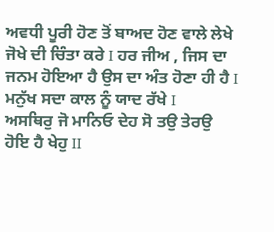ਅਵਧੀ ਪੂਰੀ ਹੋਣ ਤੋਂ ਬਾਅਦ ਹੋਣ ਵਾਲੇ ਲੇਖੇ ਜੋਖੇ ਦੀ ਚਿੰਤਾ ਕਰੇ I ਹਰ ਜੀਅ , ਜਿਸ ਦਾ ਜਨਮ ਹੋਇਆ ਹੈ ਉਸ ਦਾ ਅੰਤ ਹੋਣਾ ਹੀ ਹੈ I ਮਨੁੱਖ ਸਦਾ ਕਾਲ ਨੂੰ ਯਾਦ ਰੱਖੇ I
ਅਸਥਿਰੁ ਜੋ ਮਾਨਿਓ ਦੇਹ ਸੋ ਤਉ ਤੇਰਉ ਹੋਇ ਹੈ ਖੇਹੁ II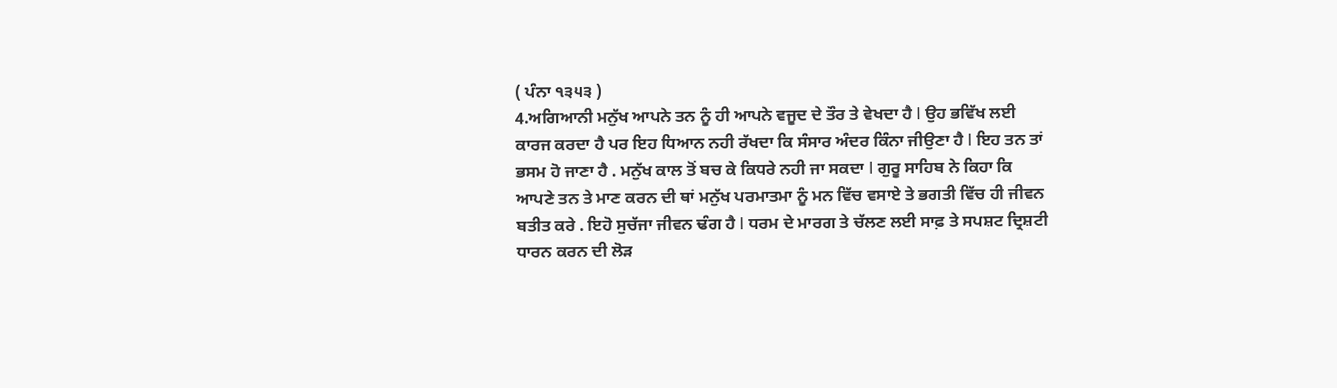( ਪੰਨਾ ੧੩੫੩ )
4.ਅਗਿਆਨੀ ਮਨੁੱਖ ਆਪਨੇ ਤਨ ਨੂੰ ਹੀ ਆਪਨੇ ਵਜੂਦ ਦੇ ਤੌਰ ਤੇ ਵੇਖਦਾ ਹੈ I ਉਹ ਭਵਿੱਖ ਲਈ ਕਾਰਜ ਕਰਦਾ ਹੈ ਪਰ ਇਹ ਧਿਆਨ ਨਹੀ ਰੱਖਦਾ ਕਿ ਸੰਸਾਰ ਅੰਦਰ ਕਿੰਨਾ ਜੀਉਣਾ ਹੈ I ਇਹ ਤਨ ਤਾਂ ਭਸਮ ਹੋ ਜਾਣਾ ਹੈ . ਮਨੁੱਖ ਕਾਲ ਤੋਂ ਬਚ ਕੇ ਕਿਧਰੇ ਨਹੀ ਜਾ ਸਕਦਾ I ਗੁਰੂ ਸਾਹਿਬ ਨੇ ਕਿਹਾ ਕਿ ਆਪਣੇ ਤਨ ਤੇ ਮਾਣ ਕਰਨ ਦੀ ਥਾਂ ਮਨੁੱਖ ਪਰਮਾਤਮਾ ਨੂੰ ਮਨ ਵਿੱਚ ਵਸਾਏ ਤੇ ਭਗਤੀ ਵਿੱਚ ਹੀ ਜੀਵਨ ਬਤੀਤ ਕਰੇ . ਇਹੋ ਸੁਚੱਜਾ ਜੀਵਨ ਢੰਗ ਹੈ I ਧਰਮ ਦੇ ਮਾਰਗ ਤੇ ਚੱਲਣ ਲਈ ਸਾਫ਼ ਤੇ ਸਪਸ਼ਟ ਦ੍ਰਿਸ਼ਟੀ ਧਾਰਨ ਕਰਨ ਦੀ ਲੋੜ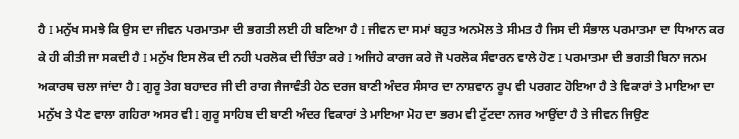ਹੈ I ਮਨੁੱਖ ਸਮਝੇ ਕਿ ਉਸ ਦਾ ਜੀਵਨ ਪਰਮਾਤਮਾ ਦੀ ਭਗਤੀ ਲਈ ਹੀ ਬਣਿਆ ਹੈ I ਜੀਵਨ ਦਾ ਸਮਾਂ ਬਹੁਤ ਅਨਮੋਲ ਤੇ ਸੀਮਤ ਹੈ ਜਿਸ ਦੀ ਸੰਭਾਲ ਪਰਮਾਤਮਾ ਦਾ ਧਿਆਨ ਕਰ ਕੇ ਹੀ ਕੀਤੀ ਜਾ ਸਕਦੀ ਹੈ I ਮਨੁੱਖ ਇਸ ਲੋਕ ਦੀ ਨਹੀ ਪਰਲੋਕ ਦੀ ਚਿੰਤਾ ਕਰੇ I ਅਜਿਹੇ ਕਾਰਜ ਕਰੇ ਜੋ ਪਰਲੋਕ ਸੰਵਾਰਨ ਵਾਲੇ ਹੋਣ I ਪਰਮਾਤਮਾ ਦੀ ਭਗਤੀ ਬਿਨਾ ਜਨਮ ਅਕਾਰਥ ਚਲਾ ਜਾਂਦਾ ਹੈ I ਗੁਰੂ ਤੇਗ ਬਹਾਦਰ ਜੀ ਦੀ ਰਾਗ ਜੈਜਾਵੰਤੀ ਹੇਠ ਦਰਜ ਬਾਣੀ ਅੰਦਰ ਸੰਸਾਰ ਦਾ ਨਾਸ਼ਵਾਨ ਰੂਪ ਵੀ ਪਰਗਟ ਹੋਇਆ ਹੈ ਤੇ ਵਿਕਾਰਾਂ ਤੇ ਮਾਇਆ ਦਾ ਮਨੁੱਖ ਤੇ ਪੈਣ ਵਾਲਾ ਗਹਿਰਾ ਅਸਰ ਵੀ I ਗੁਰੂ ਸਾਹਿਬ ਦੀ ਬਾਣੀ ਅੰਦਰ ਵਿਕਾਰਾਂ ਤੇ ਮਾਇਆ ਮੋਹ ਦਾ ਭਰਮ ਵੀ ਟੁੱਟਦਾ ਨਜਰ ਆਉਂਦਾ ਹੈ ਤੇ ਜੀਵਨ ਜਿਉਣ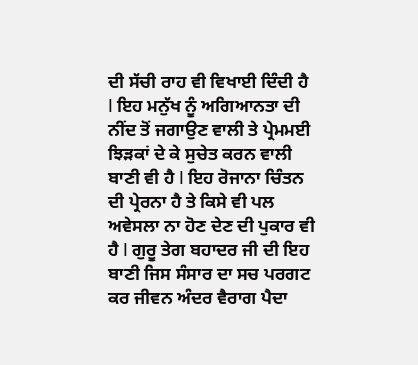ਦੀ ਸੱਚੀ ਰਾਹ ਵੀ ਵਿਖਾਈ ਦਿੰਦੀ ਹੈ I ਇਹ ਮਨੁੱਖ ਨੂੰ ਅਗਿਆਨਤਾ ਦੀ ਨੀਂਦ ਤੋਂ ਜਗਾਉਣ ਵਾਲੀ ਤੇ ਪ੍ਰੇਮਮਈ ਝਿੜਕਾਂ ਦੇ ਕੇ ਸੁਚੇਤ ਕਰਨ ਵਾਲੀ ਬਾਣੀ ਵੀ ਹੈ I ਇਹ ਰੋਜਾਨਾ ਚਿੰਤਨ ਦੀ ਪ੍ਰੇਰਨਾ ਹੈ ਤੇ ਕਿਸੇ ਵੀ ਪਲ ਅਵੇਸਲਾ ਨਾ ਹੋਣ ਦੇਣ ਦੀ ਪੁਕਾਰ ਵੀ ਹੈ I ਗੁਰੂ ਤੇਗ ਬਹਾਦਰ ਜੀ ਦੀ ਇਹ ਬਾਣੀ ਜਿਸ ਸੰਸਾਰ ਦਾ ਸਚ ਪਰਗਟ ਕਰ ਜੀਵਨ ਅੰਦਰ ਵੈਰਾਗ ਪੈਦਾ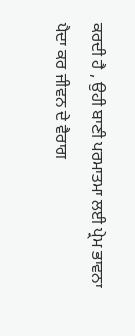ਕਰਦੀ ਹੈ , ਉਹੀ ਬਾਣੀ ਪਰਮਾਤਮਾ ਲਈ ਪ੍ਰੇਮ ਭਾਵਨਾ ਪੈਦਾ ਕਰ ਜੀਵਨ ਦੇ ਵੈਰਾਗ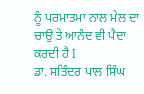ਨੂੰ ਪਰਮਾਤਮਾ ਨਾਲ ਮੇਲ ਦਾ ਚਾਉ ਤੇ ਆਨੰਦ ਵੀ ਪੈਦਾ ਕਰਦੀ ਹੈ I
ਡਾ. ਸਤਿੰਦਰ ਪਾਲ ਸਿੰਘ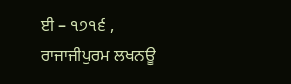ਈ – ੧੭੧੬ , ਰਾਜਾਜੀਪੁਰਮ ਲਖਨਊ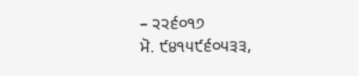– ੨੨੬੦੧੭
ਮੋ. ੯੪੧੫੯੬੦੫੩੩,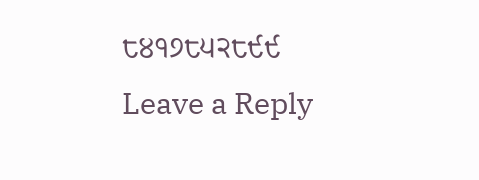੮੪੧੭੮੫੨੮੯੯
Leave a Reply